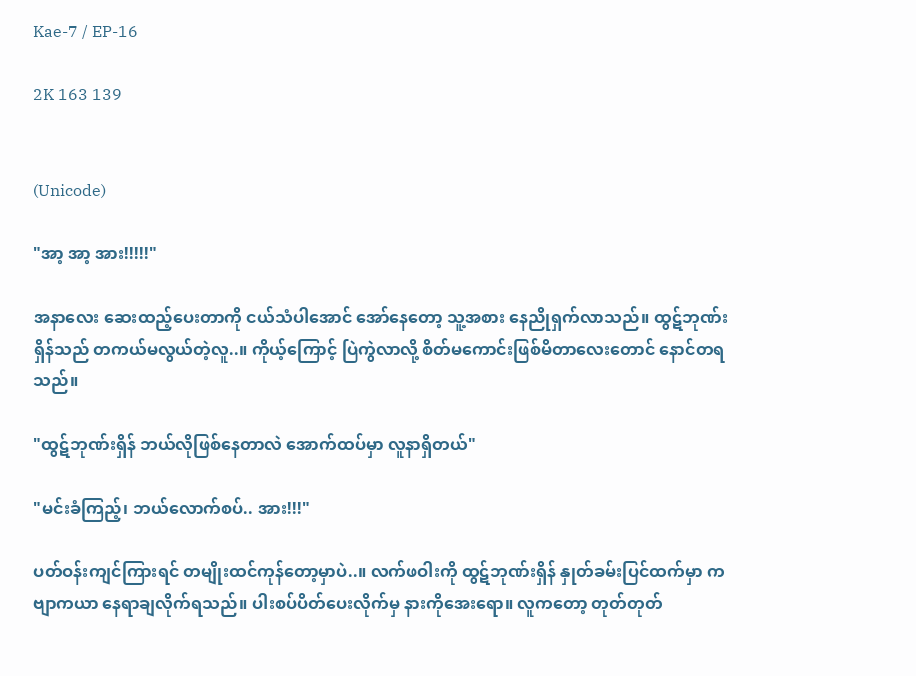Kae-7 / EP-16

2K 163 139


(Unicode)

"အာ့ အာ့ အား!!!!!"

အနာလေး ဆေးထည့်ပေးတာကို ငယ်သံပါအောင် အော်နေတော့ သူ့အစား နေညိုရှက်လာသည်။ ထွဋ်ဘုဏ်းရှိန်သည် တကယ်မလွယ်တဲ့လူ..။ ကိုယ့်ကြောင့် ပြဲကွဲလာလို့ စိတ်မကောင်းဖြစ်မိတာလေးတောင် နောင်တရသည်။

"ထွဋ်ဘုဏ်းရှိန် ဘယ်လိုဖြစ်နေတာလဲ အောက်ထပ်မှာ လူနာရှိတယ်"

"မင်းခံကြည့်၊ ဘယ်လောက်စပ်.. အား!!!"

ပတ်ဝန်းကျင်ကြားရင် တမျိုးထင်ကုန်တော့မှာပဲ..။ လက်ဖဝါးကို ထွဋ်ဘုဏ်းရှိန် နှုတ်ခမ်းပြင်ထက်မှာ ကဗျာကယာ နေရာချလိုက်ရသည်။ ပါးစပ်ပိတ်ပေးလိုက်မှ နားကိုအေးရော။ လူကတော့ တုတ်တုတ်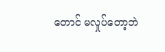တောင် မလှုပ်တော့ဘဲ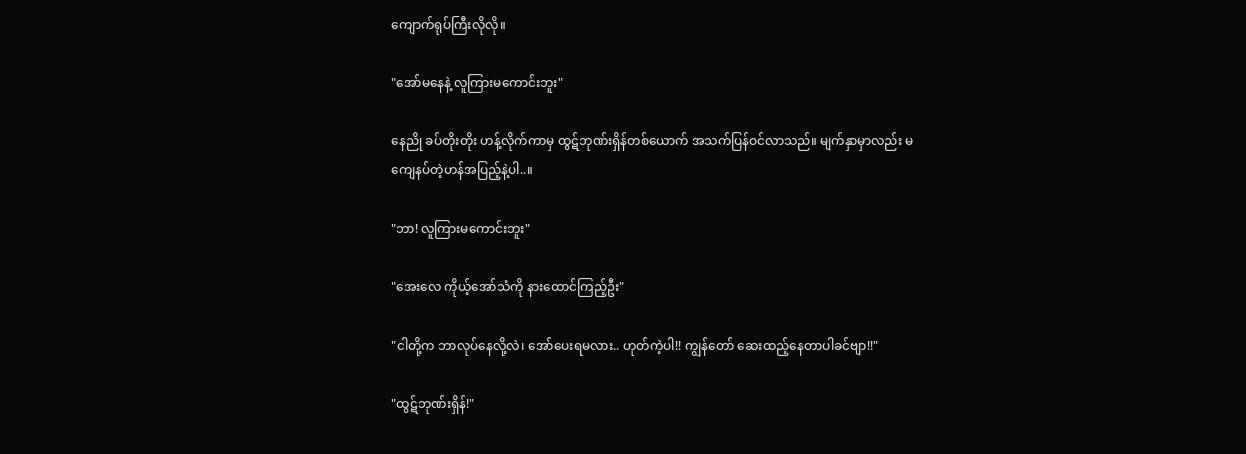ကျောက်ရုပ်ကြီးလိုလို။

"အော်မနေနဲ့ လူကြားမကောင်းဘူး"

နေညို ခပ်တိုးတိုး ဟန့်လိုက်ကာမှ ထွဋ်ဘုဏ်းရှိန်တစ်ယောက် အသက်ပြန်ဝင်လာသည်။ မျက်နှာမှာလည်း မကျေနပ်တဲ့ဟန်အပြည့်နဲ့ပါ..။

"ဘာ! လူကြားမကောင်းဘူး"

"အေးလေ ကိုယ့်အော်သံကို နားထောင်ကြည့်ဦး"

"ငါတို့က ဘာလုပ်နေလို့လဲ၊ အော်ပေးရမလား.. ဟုတ်ကဲ့ပါ!! ကျွန်တော် ဆေးထည့်နေတာပါခင်ဗျာ!!"

"ထွဋ်ဘုဏ်းရှိန်!"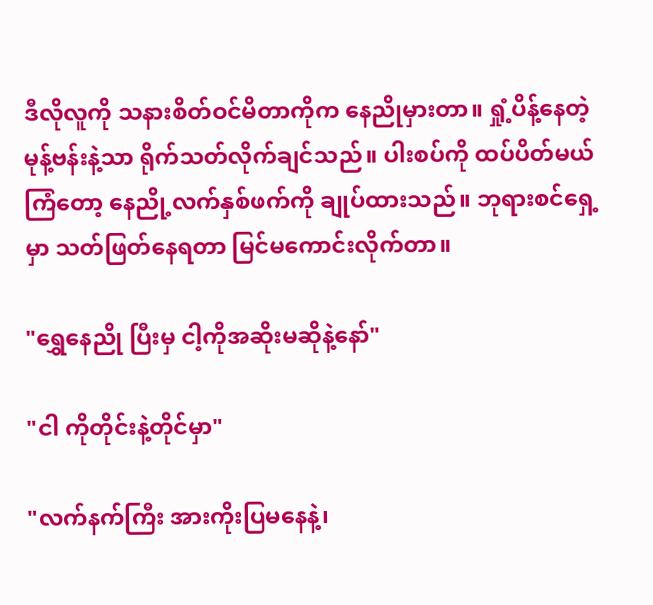ဒီလိုလူကို သနားစိတ်ဝင်မိတာကိုက နေညိုမှားတာ။ ရှုံ့ပိန့်နေတဲ့ မုန့်ဗန်းနဲ့သာ ရိုက်သတ်လိုက်ချင်သည်။ ပါးစပ်ကို ထပ်ပိတ်မယ်ကြံတော့ နေညို့လက်နှစ်ဖက်ကို ချုပ်ထားသည်။ ဘုရားစင်ရှေ့မှာ သတ်ဖြတ်နေရတာ မြင်မကောင်းလိုက်တာ။

"ရွှေနေညို ပြီးမှ ငါ့ကိုအဆိုးမဆိုနဲ့နော်"

"ငါ ကိုတိုင်းနဲ့တိုင်မှာ"

"လက်နက်ကြီး အားကိုးပြမနေနဲ့၊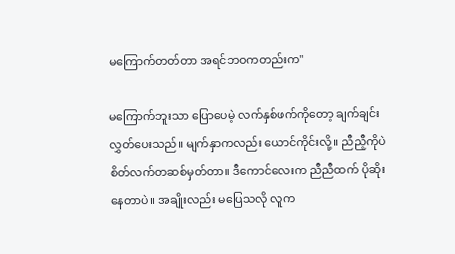မကြောက်တတ်တာ အရင်ဘဝကတည်းက"

မကြောက်ဘူးသာ ပြောပေမဲ့ လက်နှစ်ဖက်ကိုတော့ ချက်ချင်းလွှတ်ပေးသည်။ မျက်နှာကလည်း ယောင်ကိုင်းလို့။ ညီညီ့ကိုပဲ စိတ်လက်တဆစ်မှတ်တာ။ ဒီကောင်လေးက ညီညီထက် ပိုဆိုးနေတာပဲ။ အချိုးလည်း မပြေသလို လူက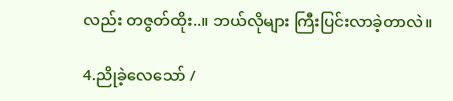လည်း တဇွတ်ထိုး..။ ဘယ်လိုများ ကြီးပြင်းလာခဲ့တာလဲ။

4.ညိုခဲ့လေသော် /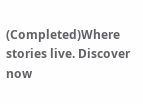(Completed)Where stories live. Discover now